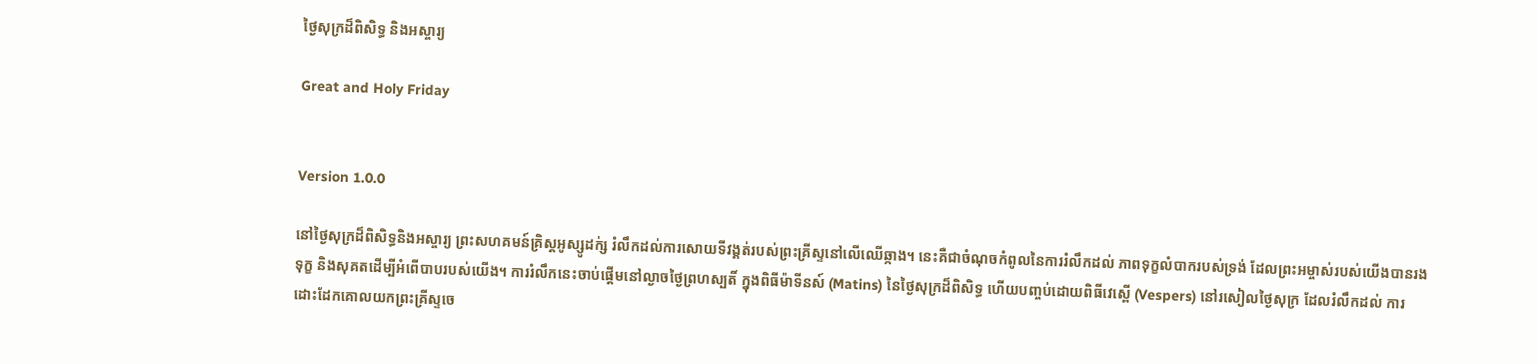ថ្ងៃសុក្រដ៏ពិសិទ្ធ និងអស្ចារ្យ

Great and Holy Friday


Version 1.0.0

នៅថ្ងៃសុក្រដ៏ពិសិទ្ធនិងអស្ចារ្យ ព្រះសហគមន៍គ្រិស្តអូស្សូដក់្ស រំលឹកដល់ការសោយទីវង្គត់របស់ព្រះគ្រីស្ទនៅលើឈើឆ្កាង។ នេះគឺជាចំណុចកំពូលនៃការរំលឹកដល់ ភាពទុក្ខលំបាករបស់ទ្រង់ ដែលព្រះអម្ចាស់របស់យើងបានរងទុក្ខ និងសុគតដើម្បីអំពើបាបរបស់យើង។ ការរំលឹកនេះចាប់ផ្តើមនៅល្ងាចថ្ងៃព្រហស្បតិ៍ ក្នុងពិធីម៉ាទីនស៍ (Matins) នៃថ្ងៃសុក្រដ៏ពិសិទ្ធ ហើយបញ្ចប់ដោយពិធីវេស្ពើ (Vespers) នៅរសៀលថ្ងៃសុក្រ ដែលរំលឹកដល់ ការដោះដែកគោលយកព្រះគ្រីស្ទចេ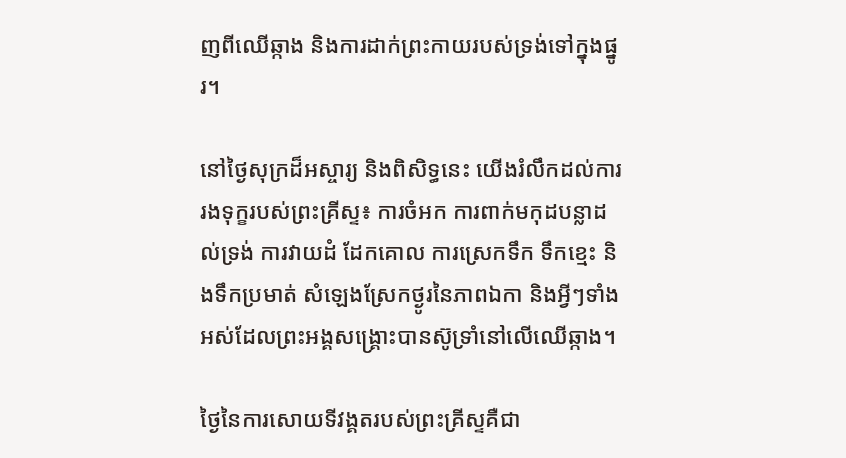ញពីឈើឆ្កាង និងការដាក់ព្រះកាយរបស់ទ្រង់ទៅក្នុងផ្នូរ។

នៅថ្ងៃសុក្រដ៏អស្ចារ្យ និងពិសិទ្ធនេះ យើងរំលឹកដល់ការរងទុក្ខរបស់ព្រះគ្រីស្ទ៖ ការចំអក ការពាក់មកុដបន្លាដល់ទ្រង់ ការវាយដំ ដែកគោល ការស្រេកទឹក ទឹកខ្មេះ និងទឹកប្រមាត់ សំឡេងស្រែកថ្ងូរនៃភាពឯកា និងអ្វីៗទាំងអស់ដែលព្រះអង្គសង្គ្រោះបានស៊ូទ្រាំនៅលើឈើឆ្កាង។

ថ្ងៃនៃការសោយទីវង្គតរបស់ព្រះគ្រីស្ទគឺជា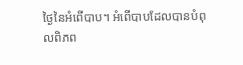ថ្ងៃនៃអំពើបាប។ អំពើបាបដែលបានបំពុលពិភព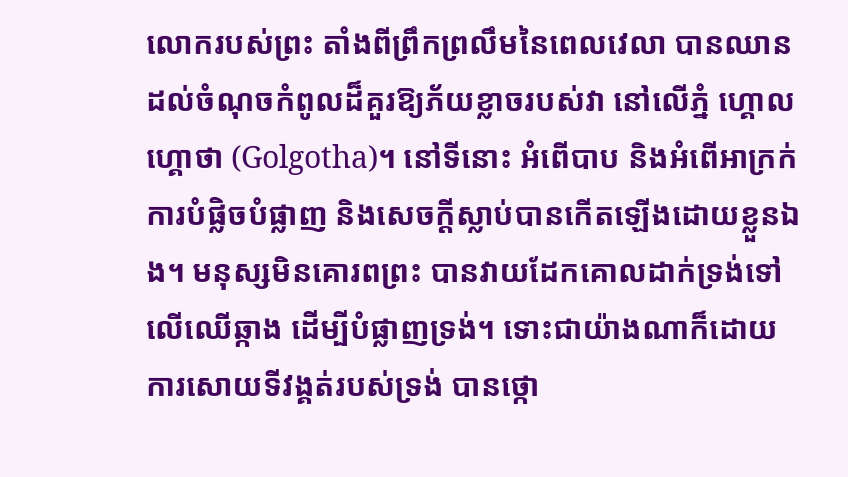លោករបស់ព្រះ តាំងពីព្រឹកព្រលឹមនៃពេលវេលា បានឈានដល់ចំណុចកំពូលដ៏គួរឱ្យភ័យខ្លាចរបស់វា នៅលើភ្នំ ហ្គោលហ្គោថា (Golgotha)។ នៅទីនោះ អំពើបាប និងអំពើអាក្រក់ ការបំផ្លិចបំផ្លាញ និងសេចក្តីស្លាប់បានកើតឡើងដោយខ្លួនឯង។ មនុស្សមិនគោរពព្រះ បានវាយដែកគោលដាក់ទ្រង់ទៅលើឈើឆ្កាង ដើម្បីបំផ្លាញទ្រង់។ ទោះជាយ៉ាងណាក៏ដោយ ការសោយទីវង្គត់របស់ទ្រង់ បានថ្កោ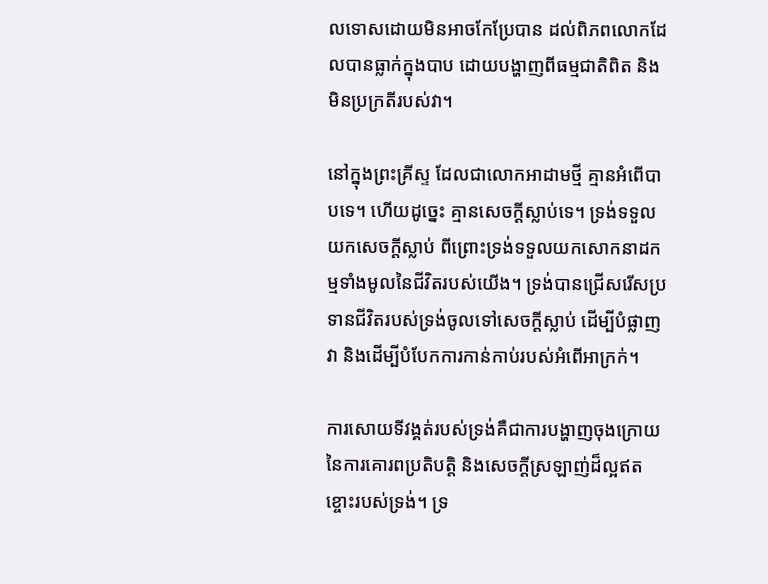លទោសដោយមិនអាចកែប្រែបាន ដល់ពិភពលោកដែលបានធ្លាក់ក្នុងបាប ដោយបង្ហាញពីធម្មជាតិពិត និងមិនប្រក្រតីរបស់វា។

នៅក្នុងព្រះគ្រីស្ទ ដែលជាលោកអាដាមថ្មី គ្មានអំពើបាបទេ។ ហើយដូច្នេះ គ្មានសេចក្តីស្លាប់ទេ។ ទ្រង់ទទួលយកសេចក្តីស្លាប់ ពីព្រោះទ្រង់ទទួលយកសោកនាដកម្មទាំងមូលនៃជីវិតរបស់យើង។ ទ្រង់បានជ្រើសរើសប្រទានជីវិតរបស់ទ្រង់ចូលទៅសេចក្តីស្លាប់ ដើម្បីបំផ្លាញវា និងដើម្បីបំបែកការកាន់កាប់របស់អំពើអាក្រក់។

ការសោយទីវង្គត់របស់ទ្រង់គឺជាការបង្ហាញចុងក្រោយ នៃការគោរពប្រតិបត្តិ និងសេចក្តីស្រឡាញ់ដ៏ល្អឥតខ្ចោះរបស់ទ្រង់។ ទ្រ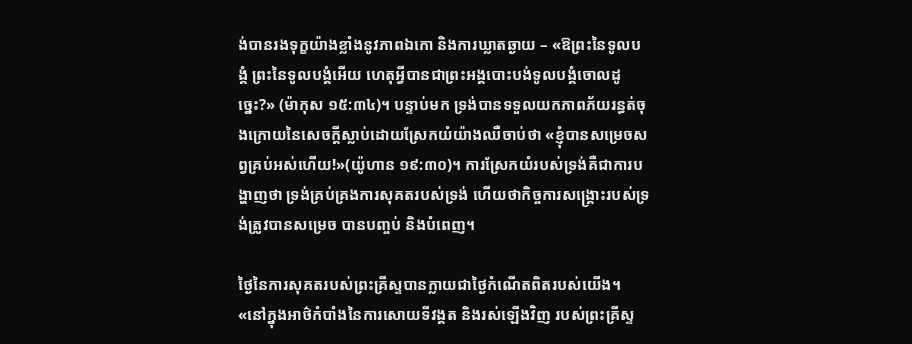ង់បានរងទុក្ខយ៉ាងខ្លាំងនូវភាពឯកោ និងការឃ្លាតឆ្ងាយ – «ឱព្រះ‌នៃទូល‌បង្គំ ព្រះ‌នៃទូល‌បង្គំអើយ ហេតុអ្វីបានជាព្រះ‌អង្គបោះ‌បង់ទូល‌បង្គំចោលដូច្នេះ?» (ម៉ាកុស ១៥:៣៤)។ បន្ទាប់មក ទ្រង់បានទទួលយកភាពភ័យរន្ធត់ចុងក្រោយនៃសេចក្តីស្លាប់ដោយស្រែកយំយ៉ាងឈឺចាប់ថា «ខ្ញុំបានសម្រេចសព្វគ្រប់អស់ហើយ!»(យ៉ូហាន ១៩:៣០)។ ការស្រែកយំរបស់ទ្រង់គឺជាការបង្ហាញថា ទ្រង់គ្រប់គ្រងការសុគតរបស់ទ្រង់ ហើយថាកិច្ចការសង្គ្រោះរបស់ទ្រង់ត្រូវបានសម្រេច បានបញ្ចប់ និងបំពេញ។

ថ្ងៃនៃការសុគតរបស់ព្រះគ្រីស្ទបានក្លាយជាថ្ងៃកំណើតពិតរបស់យើង។ «នៅក្នុងអាថ៌កំបាំងនៃការសោយទីវង្គត និងរស់ឡើងវិញ របស់ព្រះគ្រីស្ទ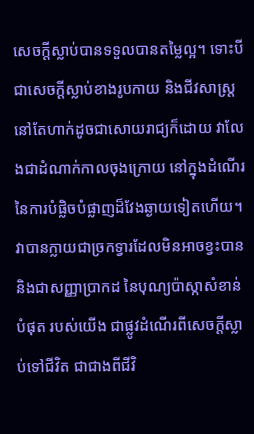សេចក្តីស្លាប់បានទទួលបានតម្លៃល្អ។ ទោះបីជាសេចក្តីស្លាប់ខាងរូបកាយ និងជីវសាស្រ្តនៅតែហាក់ដូចជាសោយរាជ្យក៏ដោយ វាលែងជាដំណាក់កាលចុងក្រោយ នៅក្នុងដំណើរ នៃការបំផ្លិចបំផ្លាញដ៏វែងឆ្ងាយទៀតហើយ។ វាបានក្លាយជាច្រកទ្វារដែលមិនអាចខ្វះបាន និងជាសញ្ញាប្រាកដ នៃបុណ្យប៉ាស្កាសំខាន់បំផុត របស់យើង ជាផ្លូវដំណើរពីសេចក្តីស្លាប់ទៅជីវិត ជាជាងពីជីវិ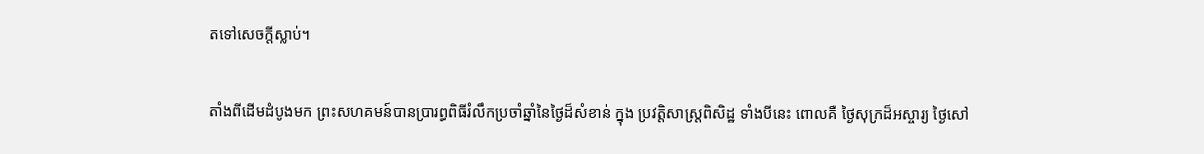តទៅសេចក្តីស្លាប់។

តាំងពីដើមដំបូងមក ព្រះសហគមន៍បានប្រារព្ធពិធីរំលឹកប្រចាំឆ្នាំនៃថ្ងៃដ៏សំខាន់ ក្នុង ប្រវត្តិសាស្ត្រពិសិដ្ឋ ទាំងបីនេះ ពោលគឺ ថ្ងៃសុក្រដ៏អស្ចារ្យ ថ្ងៃសៅ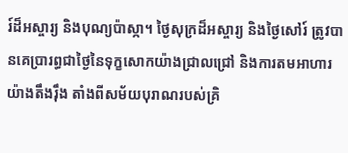រ៍ដ៏អស្ចារ្យ និងបុណ្យប៉ាស្កា។ ថ្ងៃសុក្រដ៏អស្ចារ្យ និងថ្ងៃសៅរ៍ ត្រូវបានគេប្រារព្ធជាថ្ងៃនៃទុក្ខសោកយ៉ាងជ្រាលជ្រៅ និងការតមអាហារយ៉ាងតឹងរ៉ឹង តាំងពីសម័យបុរាណរបស់គ្រិ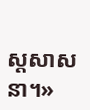ស្តសាសនា។»